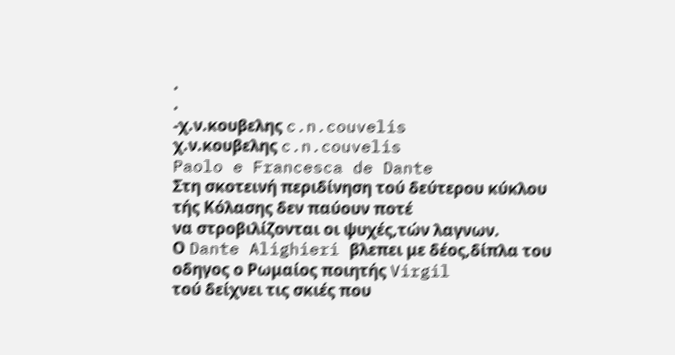.
.
-χ.ν.κουβελης c.n.couvelis
χ.ν.κουβελης c.n.couvelis
Paolo e Francesca de Dante
Στη σκοτεινή περιδίνηση τού δεύτερου κύκλου τής Κόλασης δεν παύουν ποτέ
να στροβιλίζονται οι ψυχές,τών λαγνων.
Ο Dante Alighieri βλεπει με δέος,δίπλα του οδηγος ο Ρωμαίος ποιητής Virgil
τού δείχνει τις σκιές που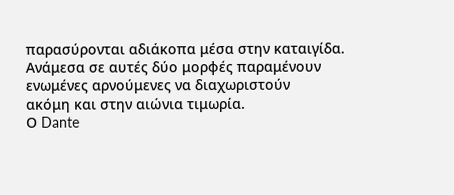παρασύρονται αδιάκοπα μέσα στην καταιγίδα.
Ανάμεσα σε αυτές δύο μορφές παραμένουν ενωμένες αρνούμενες να διαχωριστούν
ακόμη και στην αιώνια τιμωρία.
Ο Dante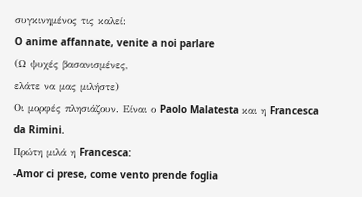συγκινημένος τις καλεί:
O anime affannate, venite a noi parlare
(Ω ψυχές βασανισμένες,
ελάτε να μας μιλήστε)
Οι μορφές πλησιάζουν. Είναι ο Paolo Malatesta και η Francesca da Rimini.
Πρώτη μιλά η Francesca:
-Amor ci prese, come vento prende foglia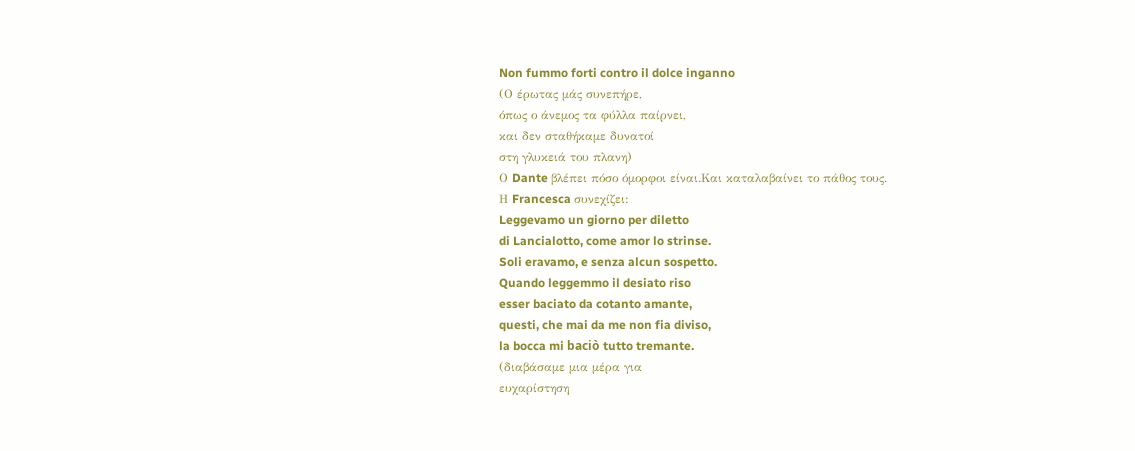Non fummo forti contro il dolce inganno
(Ο έρωτας μάς συνεπήρε,
όπως ο άνεμος τα φύλλα παίρνει,
και δεν σταθήκαμε δυνατοί
στη γλυκειά του πλανη)
Ο Dante βλέπει πόσο όμορφοι είναι.Και καταλαβαίνει το πάθος τους.
Η Francesca συνεχίζει:
Leggevamo un giorno per diletto
di Lancialotto, come amor lo strinse.
Soli eravamo, e senza alcun sospetto.
Quando leggemmo il desiato riso
esser baciato da cotanto amante,
questi, che mai da me non fia diviso,
la bocca mi baciò tutto tremante.
(διαβάσαμε μια μέρα για
ευχαρίστηση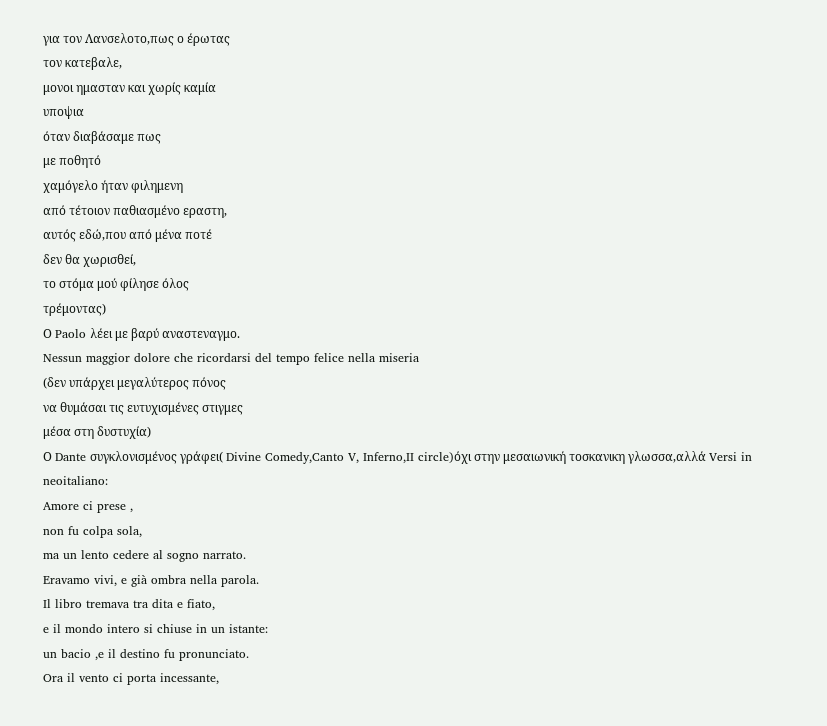για τον Λανσελοτο,πως ο έρωτας
τον κατεβαλε,
μονοι ημασταν και χωρίς καμία
υποψια
όταν διαβάσαμε πως
με ποθητό
χαμόγελο ήταν φιλημενη
από τέτοιον παθιασμένο εραστη,
αυτός εδώ,που από μένα ποτέ
δεν θα χωρισθεί,
το στόμα μού φίλησε όλος
τρέμοντας)
Ο Paolo λέει με βαρύ αναστεναγμο.
Nessun maggior dolore che ricordarsi del tempo felice nella miseria
(δεν υπάρχει μεγαλύτερος πόνος
να θυμάσαι τις ευτυχισμένες στιγμες
μέσα στη δυστυχία)
Ο Dante συγκλονισμένος γράφει( Divine Comedy,Canto V, Inferno,II circle)όχι στην μεσαιωνική τοσκανικη γλωσσα,αλλά Versi in
neoitaliano:
Amore ci prese ,
non fu colpa sola,
ma un lento cedere al sogno narrato.
Eravamo vivi, e già ombra nella parola.
Il libro tremava tra dita e fiato,
e il mondo intero si chiuse in un istante:
un bacio ,e il destino fu pronunciato.
Ora il vento ci porta incessante,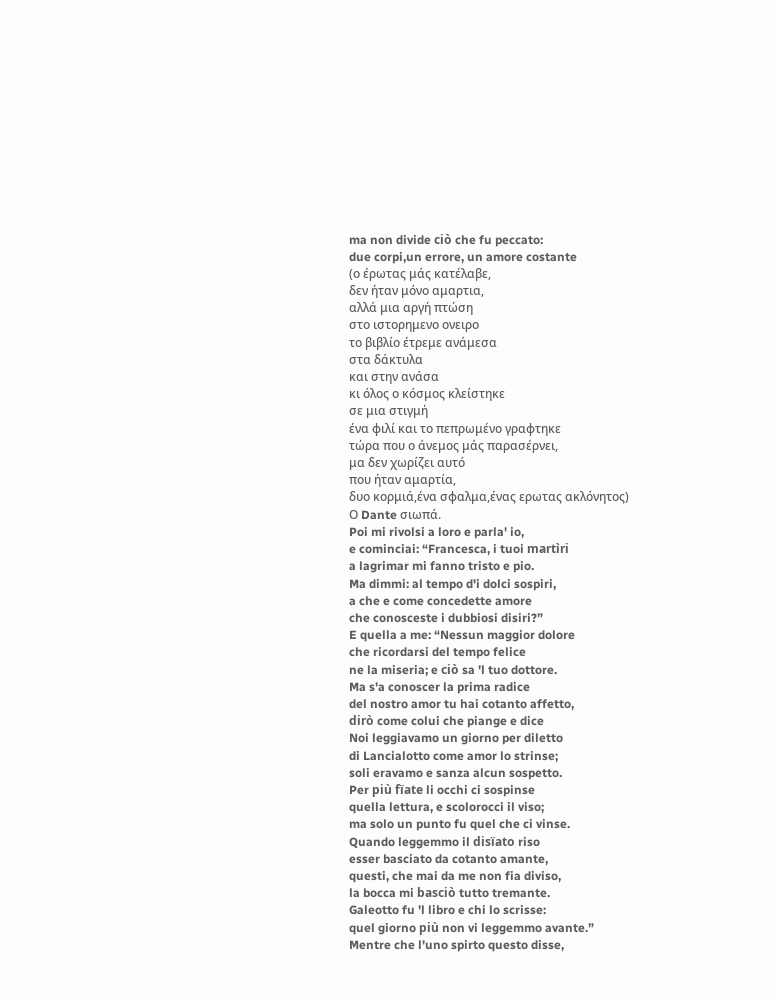ma non divide ciò che fu peccato:
due corpi,un errore, un amore costante
(ο έρωτας μάς κατέλαβε,
δεν ήταν μόνο αμαρτια,
αλλά μια αργή πτώση
στο ιστορημενο ονειρο
το βιβλίο έτρεμε ανάμεσα
στα δάκτυλα
και στην ανάσα
κι όλος ο κόσμος κλείστηκε
σε μια στιγμή
ένα φιλί και το πεπρωμένο γραφτηκε
τώρα που ο άνεμος μάς παρασέρνει,
μα δεν χωρίζει αυτό
που ήταν αμαρτία,
δυο κορμιά,ένα σφαλμα,ένας ερωτας ακλόνητος)
Ο Dante σιωπά.
Poi mi rivolsi a loro e parla' io,
e cominciai: “Francesca, i tuoi martìri
a lagrimar mi fanno tristo e pio.
Ma dimmi: al tempo d'i dolci sospiri,
a che e come concedette amore
che conosceste i dubbiosi disiri?”
E quella a me: “Nessun maggior dolore
che ricordarsi del tempo felice
ne la miseria; e ciò sa 'l tuo dottore.
Ma s'a conoscer la prima radice
del nostro amor tu hai cotanto affetto,
dirò come colui che piange e dice
Noi leggiavamo un giorno per diletto
di Lancialotto come amor lo strinse;
soli eravamo e sanza alcun sospetto.
Per più fïate li occhi ci sospinse
quella lettura, e scolorocci il viso;
ma solo un punto fu quel che ci vinse.
Quando leggemmo il disïato riso
esser basciato da cotanto amante,
questi, che mai da me non fia diviso,
la bocca mi basciò tutto tremante.
Galeotto fu 'l libro e chi lo scrisse:
quel giorno più non vi leggemmo avante.”
Mentre che l'uno spirto questo disse,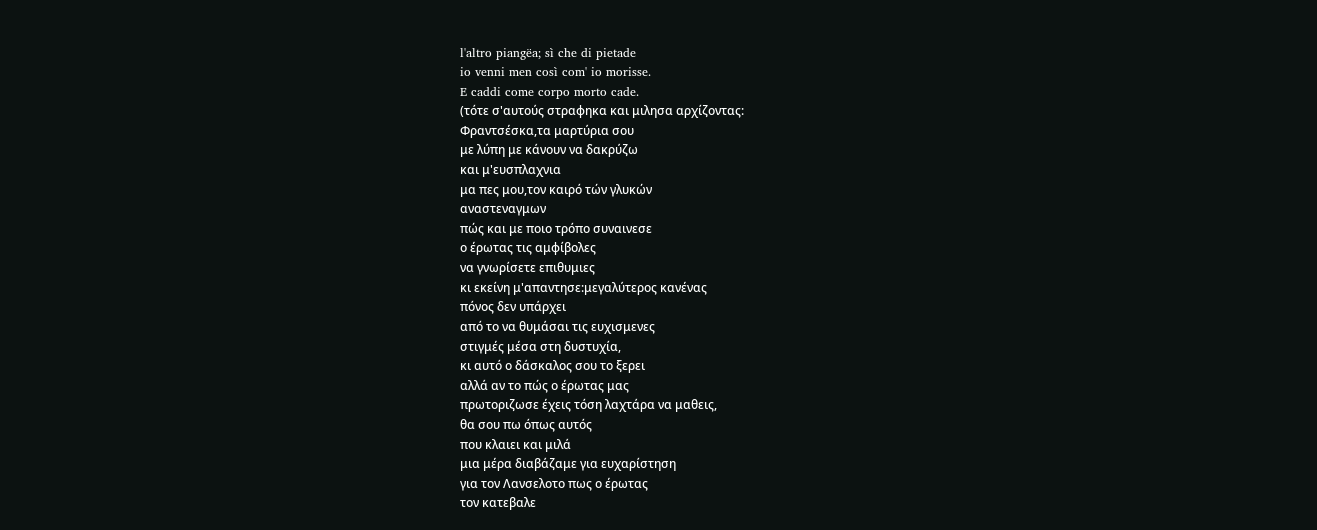l'altro piangëa; sì che di pietade
io venni men così com' io morisse.
E caddi come corpo morto cade.
(τότε σ'αυτούς στραφηκα και μιλησα αρχίζοντας:
Φραντσέσκα,τα μαρτύρια σου
με λύπη με κάνουν να δακρύζω
και μ'ευσπλαχνια
μα πες μου,τον καιρό τών γλυκών
αναστεναγμων
πώς και με ποιο τρόπο συναινεσε
ο έρωτας τις αμφίβολες
να γνωρίσετε επιθυμιες
κι εκείνη μ'απαντησε:μεγαλύτερος κανένας
πόνος δεν υπάρχει
από το να θυμάσαι τις ευχισμενες
στιγμές μέσα στη δυστυχία,
κι αυτό ο δάσκαλος σου το ξερει
αλλά αν το πώς ο έρωτας μας
πρωτοριζωσε έχεις τόση λαχτάρα να μαθεις,
θα σου πω όπως αυτός
που κλαιει και μιλά
μια μέρα διαβάζαμε για ευχαρίστηση
για τον Λανσελοτο πως ο έρωτας
τον κατεβαλε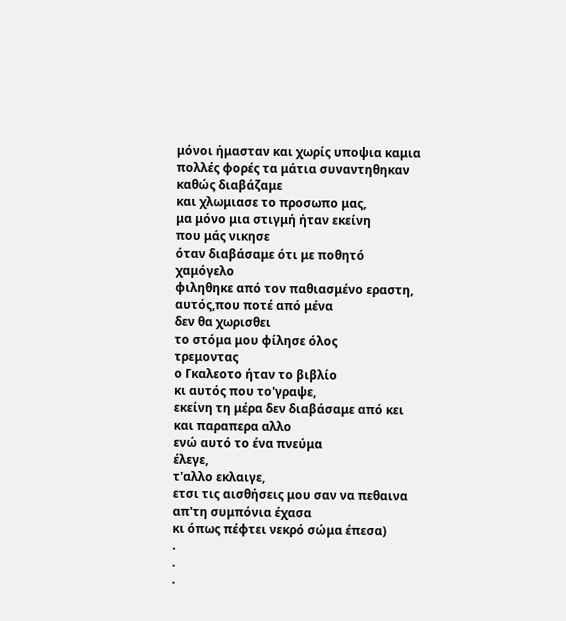μόνοι ήμασταν και χωρίς υποψια καμια
πολλές φορές τα μάτια συναντηθηκαν
καθώς διαβάζαμε
και χλωμιασε το προσωπο μας,
μα μόνο μια στιγμή ήταν εκείνη
που μάς νικησε
όταν διαβάσαμε ότι με ποθητό
χαμόγελο
φιληθηκε από τον παθιασμένο εραστη,
αυτός,που ποτέ από μένα
δεν θα χωρισθει
το στόμα μου φίλησε όλος
τρεμοντας
ο Γκαλεοτο ήταν το βιβλίο
κι αυτός που το'γραψε,
εκείνη τη μέρα δεν διαβάσαμε από κει
και παραπερα αλλο
ενώ αυτό το ένα πνεύμα
έλεγε,
τ'αλλο εκλαιγε,
ετσι τις αισθήσεις μου σαν να πεθαινα
απ'τη συμπόνια έχασα
κι όπως πέφτει νεκρό σώμα έπεσα)
.
.
.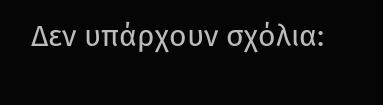Δεν υπάρχουν σχόλια: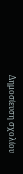Δημοσίευση σχολίου